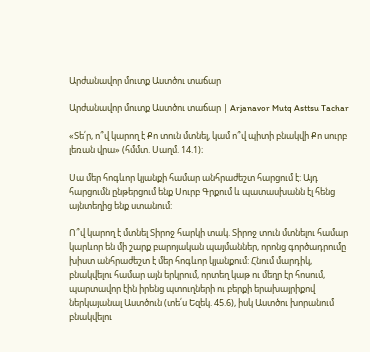Արժանավոր մուտք Աստծու տաճար

Արժանավոր մուտք Աստծու տաճար | Arjanavor Mutq Asttsu Tachar

«Տե՛ր, ո՞վ կարող է Քո տուն մտնել, կամ ո՞վ պիտի բնակվի Քո սուրբ լեռան վրա» (հմմտ. Սաղմ. 14.1)։

Սա մեր հոգևոր կյանքի համար անհրաժեշտ հարցում է: Այդ հարցումն ընթերցում ենք Սուրբ Գրքում և պատասխանն էլ հենց այնտեղից ենք ստանում:

Ո՞վ կարող է մտնել Տիրոջ հարկի տակ. Տիրոջ տուն մտնելու համար կարևոր են մի շարք բարոյական պայմաններ, որոնց գործադրումը խիստ անհրաժեշտ է մեր հոգևոր կյանքում: Հնում մարդիկ, բնակվելու համար այն երկրում, որտեղ կաթ ու մեղր էր հոսում, պարտավոր էին իրենց պտուղների ու բերքի երախայրիքով ներկայանալ Աստծուն (տե՛ս Եզեկ. 45.6), իսկ Աստծու խորանում բնակվելու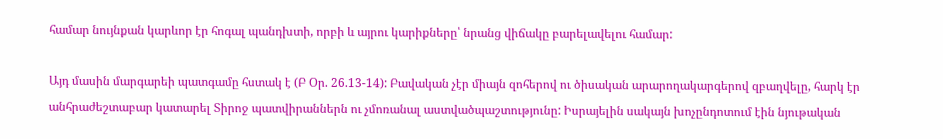համար նույնքան կարևոր էր հոգալ պանդխտի, որբի և այրու կարիքները՝ նրանց վիճակը բարելավելու համար:

Այդ մասին մարգարեի պատգամը հստակ է (Բ Օր. 26.13-14): Բավական չէր միայն զոհերով ու ծիսական արարողակարգերով զբաղվելը, հարկ էր անհրաժեշտաբար կատարել Տիրոջ պատվիրաններն ու չմոռանալ աստվածպաշտությունը: Իսրայելին սակայն խոչընդոտում էին նյութական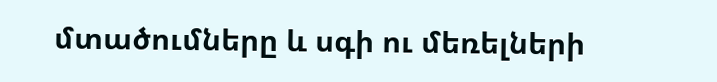մտածումները և սգի ու մեռելների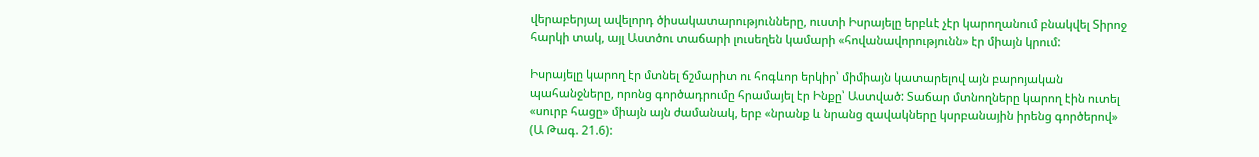վերաբերյալ ավելորդ ծիսակատարությունները, ուստի Իսրայելը երբևէ չէր կարողանում բնակվել Տիրոջ հարկի տակ, այլ Աստծու տաճարի լուսեղեն կամարի «հովանավորությունն» էր միայն կրում:

Իսրայելը կարող էր մտնել ճշմարիտ ու հոգևոր երկիր՝ միմիայն կատարելով այն բարոյական պահանջները, որոնց գործադրումը հրամայել էր Ինքը՝ Աստված: Տաճար մտնողները կարող էին ուտել «սուրբ հացը» միայն այն ժամանակ, երբ «նրանք և նրանց զավակները կսրբանային իրենց գործերով» (Ա Թագ. 21.6):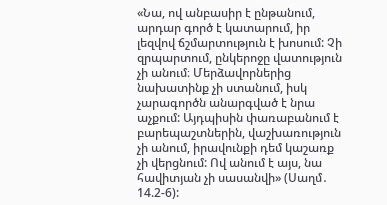«Նա, ով անբասիր է ընթանում, արդար գործ է կատարում, իր լեզվով ճշմարտություն է խոսում: Չի զրպարտում, ընկերոջը վատություն չի անում։ Մերձավորներից նախատինք չի ստանում, իսկ չարագործն անարգված է նրա աչքում: Այդպիսին փառաբանում է բարեպաշտներին, վաշխառություն չի անում, իրավունքի դեմ կաշառք չի վերցնում: Ով անում է այս, նա հավիտյան չի սասանվի» (Սաղմ․ 14.2-6):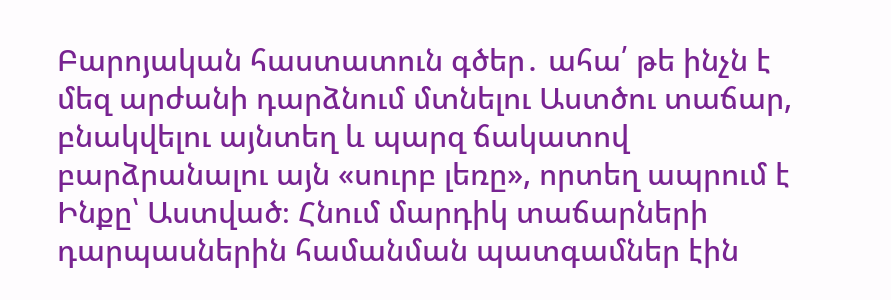Բարոյական հաստատուն գծեր․ ահա՛ թե ինչն է մեզ արժանի դարձնում մտնելու Աստծու տաճար, բնակվելու այնտեղ և պարզ ճակատով բարձրանալու այն «սուրբ լեռը», որտեղ ապրում է Ինքը՝ Աստված։ Հնում մարդիկ տաճարների դարպասներին համանման պատգամներ էին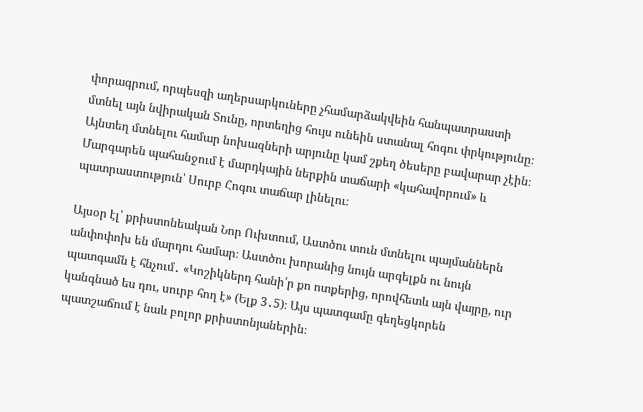փորագրում, որպեսզի աղերսարկուները չհամարձակվեին հանպատրաստի մտնել այն նվիրական Տունը, որտեղից հույս ունեին ստանալ հոգու փրկությունը։ Այնտեղ մտնելու համար նոխազների արյունը կամ շքեղ ծեսերը բավարար չէին։ Մարգարեն պահանջում է մարդկային ներքին տաճարի «կահավորում» և պատրաստություն՝ Սուրբ Հոգու տաճար լինելու։

Այսօր էլ՝ քրիստոնեական Նոր Ուխտում, Աստծու տուն մտնելու պայմաններն անփոփոխ են մարդու համար։ Աստծու խորանից նույն արգելքն ու նույն պատգամն է հնչում․ «Կոշիկներդ հանի՛ր քո ոտքերից, որովհետև այն վայրը, ուր կանգնած ես դու, սուրբ հող է» (Ելք 3․5)։ Այս պատգամը գեղեցկորեն պատշաճում է նաև բոլոր քրիստոնյաներին։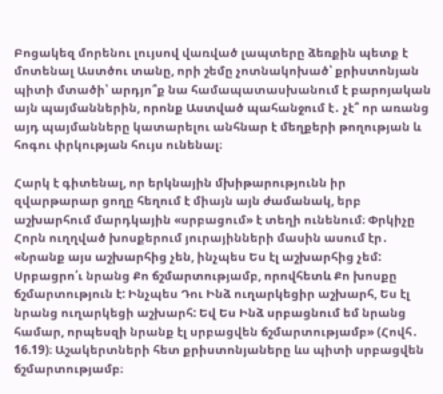Բոցակեզ մորենու լույսով վառված լապտերը ձեռքին պետք է մոտենալ Աստծու տանը, որի շեմը չոտնակոխած՝ քրիստոնյան պիտի մտածի՝ արդյո՞ք նա համապատասխանում է բարոյական այն պայմաններին, որոնք Աստված պահանջում է․ չէ՞ որ առանց այդ պայմանները կատարելու անհնար է մեղքերի թողության և հոգու փրկության հույս ունենալ։

Հարկ է գիտենալ, որ երկնային մխիթարությունն իր զվարթարար ցողը հեղում է միայն այն ժամանակ, երբ աշխարհում մարդկային «սրբացում» է տեղի ունենում։ Փրկիչը Հորն ուղղված խոսքերում յուրայինների մասին ասում էր․ «Նրանք այս աշխարհից չեն, ինչպես Ես էլ աշխարհից չեմ: Սրբացրո՛ւ նրանց Քո ճշմարտությամբ, որովհետև Քո խոսքը ճշմարտություն է: Ինչպես Դու Ինձ ուղարկեցիր աշխարհ, Ես էլ նրանց ուղարկեցի աշխարհ: Եվ Ես Ինձ սրբացնում եմ նրանց համար, որպեսզի նրանք էլ սրբացվեն ճշմարտությամբ» (Հովհ․ 16.19)։ Աշակերտների հետ քրիստոնյաները ևս պիտի սրբացվեն ճշմարտությամբ։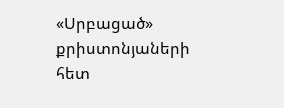«Սրբացած» քրիստոնյաների հետ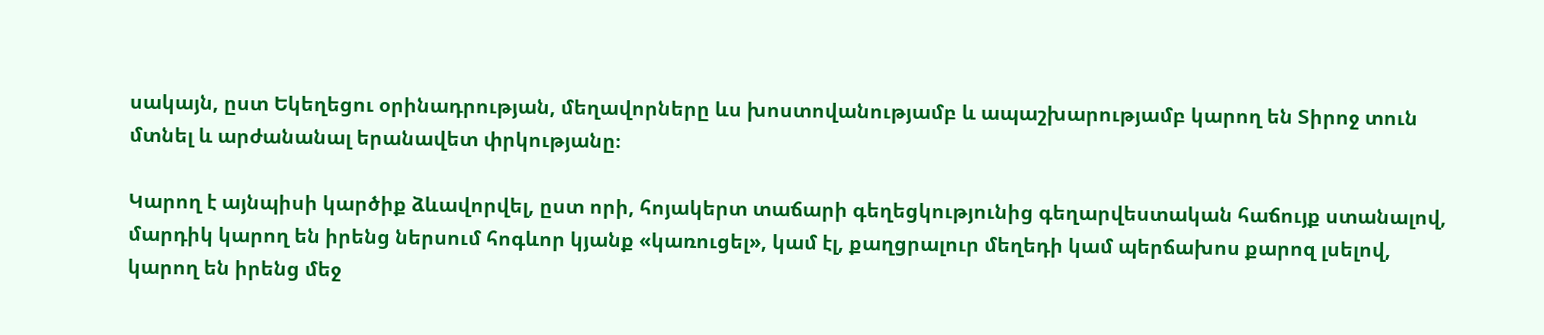սակայն, ըստ Եկեղեցու օրինադրության, մեղավորները ևս խոստովանությամբ և ապաշխարությամբ կարող են Տիրոջ տուն մտնել և արժանանալ երանավետ փրկությանը։

Կարող է այնպիսի կարծիք ձևավորվել, ըստ որի, հոյակերտ տաճարի գեղեցկությունից գեղարվեստական հաճույք ստանալով, մարդիկ կարող են իրենց ներսում հոգևոր կյանք «կառուցել», կամ էլ, քաղցրալուր մեղեդի կամ պերճախոս քարոզ լսելով, կարող են իրենց մեջ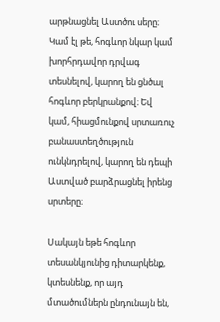արթնացնել Աստծու սերը։ Կամ էլ թե, հոգևոր նկար կամ խորհրդավոր դրվագ տեսնելով, կարող են ցնծալ հոգևոր բերկրանքով։ Եվ կամ, հիացմունքով սրտառուչ բանաստեղծություն ունկնդրելով, կարող են դեպի Աստված բարձրացնել իրենց սրտերը։

Սակայն եթե հոգևոր տեսանկյունից դիտարկենք, կտեսնենք, որ այդ մտածումներն ընդունայն են,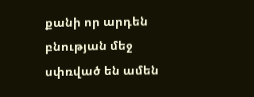քանի որ արդեն բնության մեջ սփռված են ամեն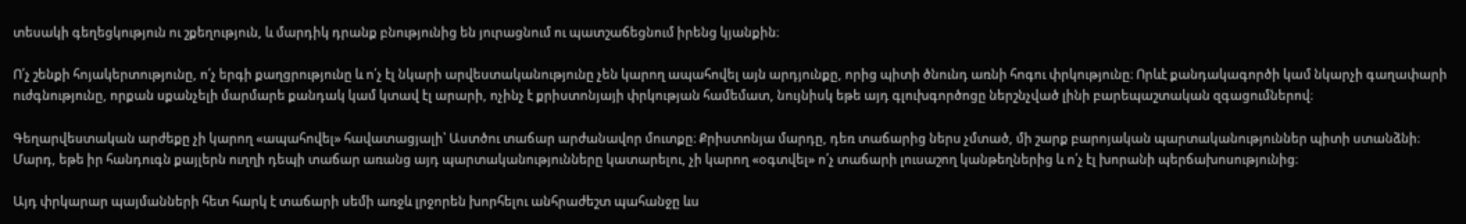տեսակի գեղեցկություն ու շքեղություն, և մարդիկ դրանք բնությունից են յուրացնում ու պատշաճեցնում իրենց կյանքին։

Ո՛չ շենքի հոյակերտությունը, ո՛չ երգի քաղցրությունը և ո՛չ էլ նկարի արվեստականությունը չեն կարող ապահովել այն արդյունքը, որից պիտի ծնունդ առնի հոգու փրկությունը։ Որևէ քանդակագործի կամ նկարչի գաղափարի ուժգնությունը, որքան սքանչելի մարմարե քանդակ կամ կտավ էլ արարի, ոչինչ է քրիստոնյայի փրկության համեմատ, նույնիսկ եթե այդ գլուխգործոցը ներշնչված լինի բարեպաշտական զգացումներով։

Գեղարվեստական արժեքը չի կարող «ապահովել» հավատացյալի՝ Աստծու տաճար արժանավոր մուտքը։ Քրիստոնյա մարդը, դեռ տաճարից ներս չմտած, մի շարք բարոյական պարտականություններ պիտի ստանձնի։ Մարդ, եթե իր հանդուգն քայլերն ուղղի դեպի տաճար առանց այդ պարտականությունները կատարելու, չի կարող «օգտվել» ո՛չ տաճարի լուսաշող կանթեղներից և ո՛չ էլ խորանի պերճախոսությունից։

Այդ փրկարար պայմանների հետ հարկ է տաճարի սեմի առջև լրջորեն խորհելու անհրաժեշտ պահանջը ևս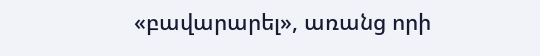«բավարարել», առանց որի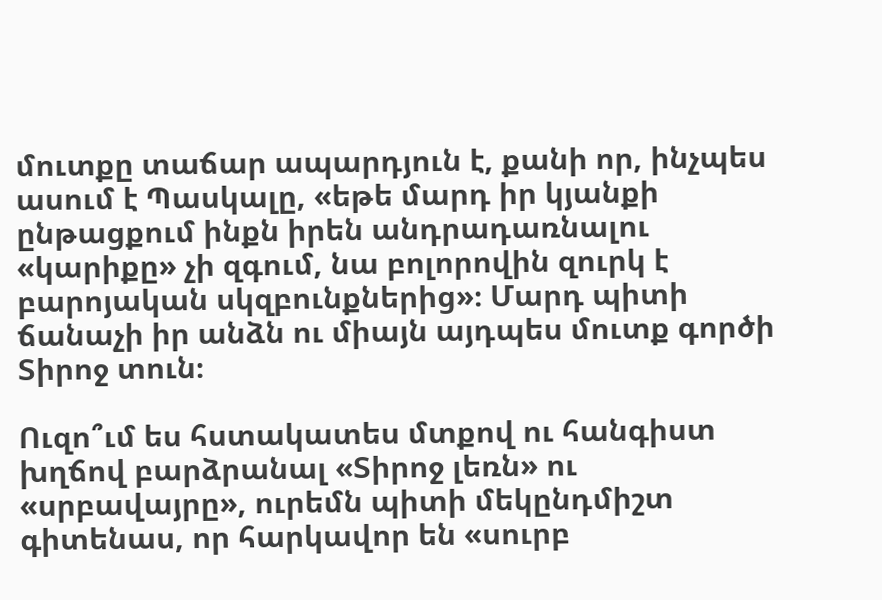մուտքը տաճար ապարդյուն է, քանի որ, ինչպես ասում է Պասկալը, «եթե մարդ իր կյանքի ընթացքում ինքն իրեն անդրադառնալու «կարիքը» չի զգում, նա բոլորովին զուրկ է բարոյական սկզբունքներից»։ Մարդ պիտի ճանաչի իր անձն ու միայն այդպես մուտք գործի Տիրոջ տուն։

Ուզո՞ւմ ես հստակատես մտքով ու հանգիստ խղճով բարձրանալ «Տիրոջ լեռն» ու «սրբավայրը», ուրեմն պիտի մեկընդմիշտ գիտենաս, որ հարկավոր են «սուրբ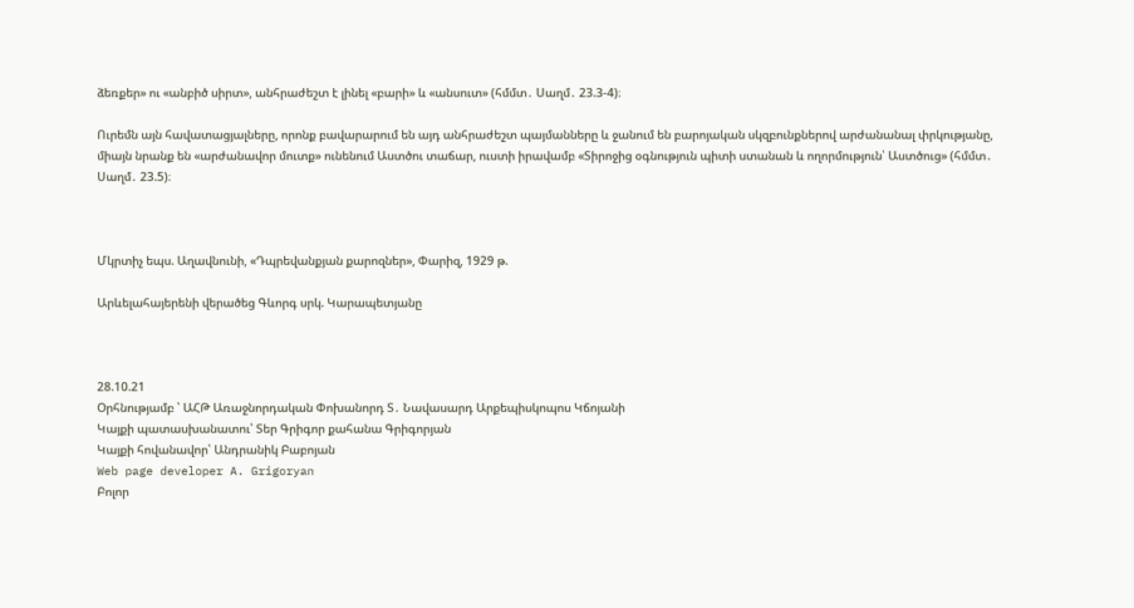ձեռքեր» ու «անբիծ սիրտ», անհրաժեշտ է լինել «բարի» և «անսուտ» (հմմտ․ Սաղմ․ 23.3-4)։

Ուրեմն այն հավատացյալները, որոնք բավարարում են այդ անհրաժեշտ պայմանները և ջանում են բարոյական սկզբունքներով արժանանալ փրկությանը, միայն նրանք են «արժանավոր մուտք» ունենում Աստծու տաճար, ուստի իրավամբ «Տիրոջից օգնություն պիտի ստանան և ողորմություն՝ Աստծուց» (հմմտ․ Սաղմ․ 23.5)։



Մկրտիչ եպս. Աղավնունի, «Դպրեվանքյան քարոզներ», Փարիզ, 1929 թ.

Արևելահայերենի վերածեց Գևորգ սրկ. Կարապետյանը



28.10.21
Օրհնությամբ ՝ ԱՀԹ Առաջնորդական Փոխանորդ Տ․ Նավասարդ Արքեպիսկոպոս Կճոյանի
Կայքի պատասխանատու՝ Տեր Գրիգոր քահանա Գրիգորյան
Կայքի հովանավոր՝ Անդրանիկ Բաբոյան
Web page developer A. Grigoryan
Բոլոր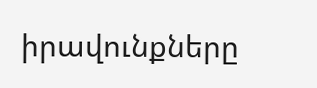իրավունքները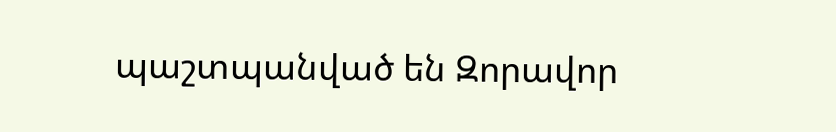պաշտպանված են Զորավոր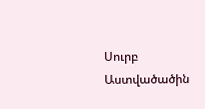Սուրբ Աստվածածին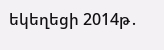եկեղեցի 2014թ․